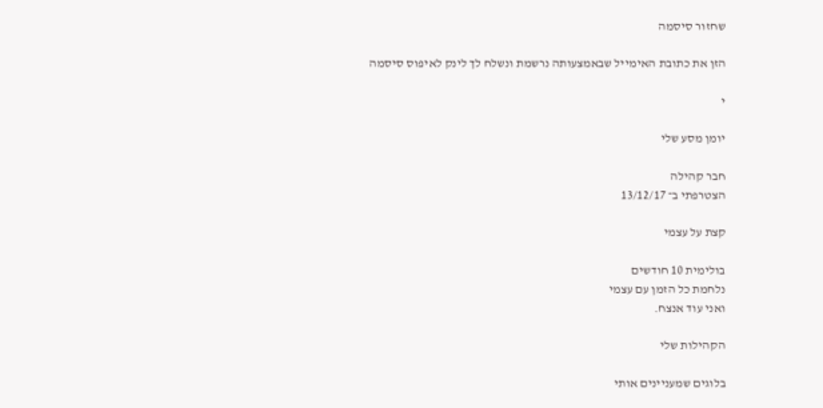שחזור סיסמה

הזן את כתובת האימייל שבאמצעותה נרשמת ונשלח לך לינק לאיפוס סיסמה

י

יומן מסע שלי

חבר קהילה
הצטרפתי ב־ 13/12/17

קצת על עצמי

בולימית 10 חודשים
נלחמת כל הזמן עם עצמי
ואני עוד אנצח.

הקהילות שלי

בלוגים שמעניינים אותי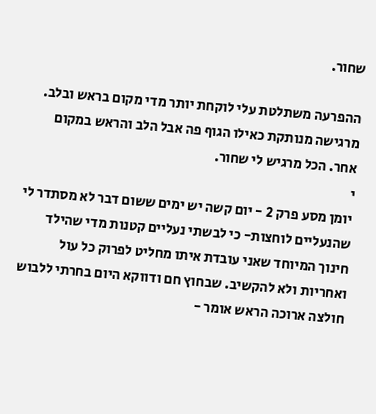שחור.

ההפרעה משתלטת עלי לוקחת יותר מדי מקום בראש ובלב. מרגישה מנותקת כאילו הגוף פה אבל הלב והראש במקום אחר. הכל מרגיש לי שחור.
י
יומן מסע פרק 2 - יום קשה יש ימים ששום דבר לא מסתדר לי שהנעליים לוחצות- כי לבשתי נעליים קטנות מדי שהילד חינוך המיוחד שאני עובדת איתו מחליט לפרוק כל עול ואחריות ולא להקשיב. שבחוץ חם ודווקא היום בחרתי ללבוש חולצה ארוכה הראש אומר -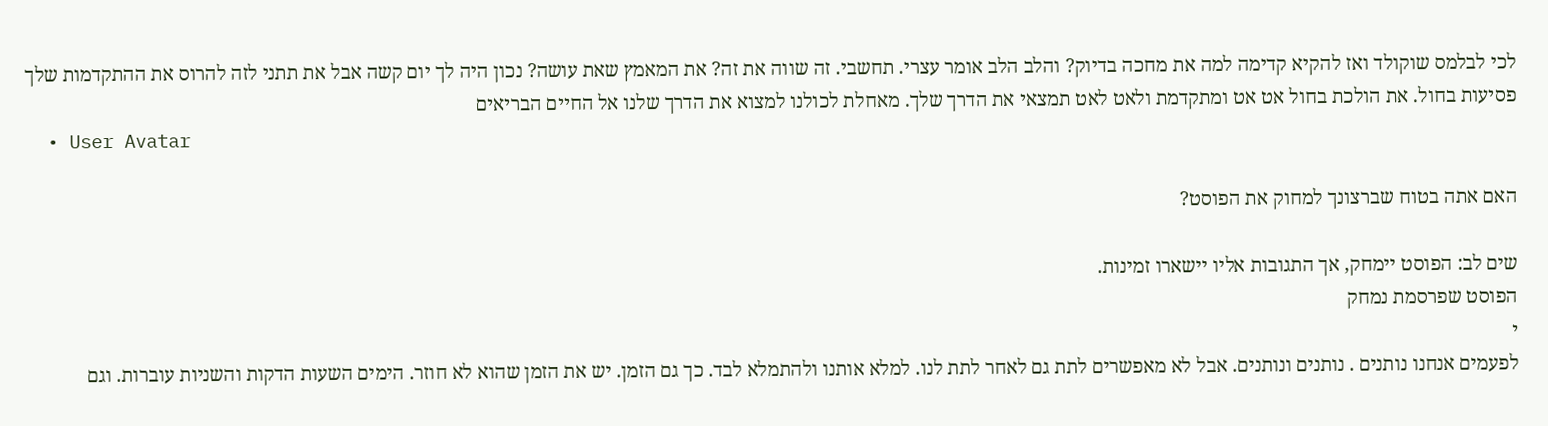לכי לבלמס שוקולד ואז להקיא קדימה למה את מחכה בדיוק? והלב הלב אומר עצרי. תחשבי. זה שווה את זה? את המאמץ שאת עושה? נכון היה לך יום קשה אבל את תתני לזה להרוס את ההתקדמות שלך פסיעות בחול. את הולכת בחול אט אט ומתקדמת ולאט לאט תמצאי את הדרך שלך. מאחלת לכולנו למצוא את הדרך שלנו אל החיים הבריאים
  • User Avatar

האם אתה בטוח שברצונך למחוק את הפוסט?

שים לב: הפוסט יימחק, אך התגובות אליו יישארו זמינות.
הפוסט שפרסמת נמחק
י
לפעמים אנחנו נותנים . נותנים ונותנים. אבל לא מאפשרים לתת גם לאחר לתת לנו. למלא אותנו ולהתמלא לבד. כך גם הזמן. יש את הזמן שהוא לא חוזר. הימים השעות הדקות והשניות עוברות. וגם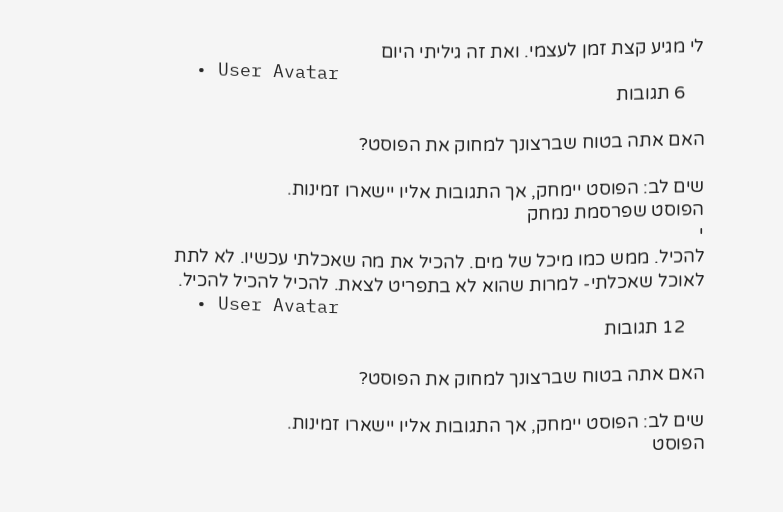לי מגיע קצת זמן לעצמי. ואת זה גיליתי היום
  • User Avatar
    6 תגובות

האם אתה בטוח שברצונך למחוק את הפוסט?

שים לב: הפוסט יימחק, אך התגובות אליו יישארו זמינות.
הפוסט שפרסמת נמחק
י
להכיל. ממש כמו מיכל של מים. להכיל את מה שאכלתי עכשיו. לא לתת לאוכל שאכלתי- למרות שהוא לא בתפריט לצאת. להכיל להכיל להכיל.
  • User Avatar
    12 תגובות

האם אתה בטוח שברצונך למחוק את הפוסט?

שים לב: הפוסט יימחק, אך התגובות אליו יישארו זמינות.
הפוסט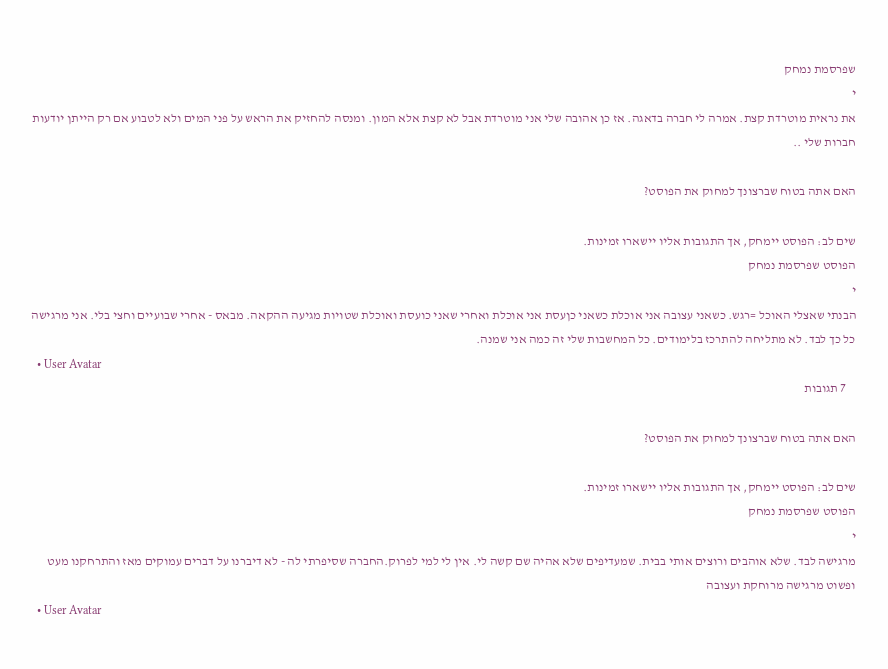שפרסמת נמחק
י
את נראית מוטרדת קצת. אמרה לי חברה בדאגה. אז כן אהובה שלי אני מוטרדת אבל לא קצת אלא המון. ומנסה להחזיק את הראש על פני המים ולא לטבוע אם רק הייתן יודעות חברות שלי ..

האם אתה בטוח שברצונך למחוק את הפוסט?

שים לב: הפוסט יימחק, אך התגובות אליו יישארו זמינות.
הפוסט שפרסמת נמחק
י
הבנתי שאצלי האוכל =רגש. כשאני עצובה אני אוכלת כשאני כןעסת אני אוכלת ואחרי שאני כועסת ואוכלת שטויות מגיעה ההקאה. מבאס - אחרי שבועיים וחצי בלי. אני מרגישה כל כך לבד. לא מתליחה להתרכז בלימודים. כל המחשבות שלי זה כמה אני שמנה.
  • User Avatar
    7 תגובות

האם אתה בטוח שברצונך למחוק את הפוסט?

שים לב: הפוסט יימחק, אך התגובות אליו יישארו זמינות.
הפוסט שפרסמת נמחק
י
מרגישה לבד. שלא אוהבים ורוצים אותי בבית. שמעדיפים שלא אהיה שם קשה לי. אין לי למי לפרוק.החברה שסיפרתי לה - לא דיברנו על דברים עמוקים מאז והתרחקנו מעט ופשוט מרגישה מרוחקת ועצובה
  • User Avatar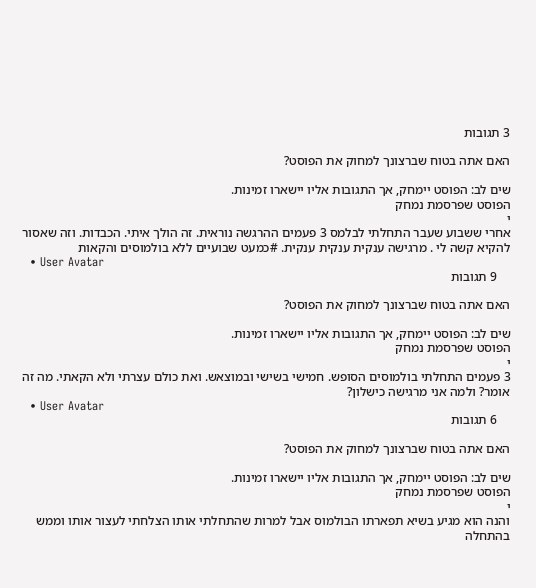3 תגובות

האם אתה בטוח שברצונך למחוק את הפוסט?

שים לב: הפוסט יימחק, אך התגובות אליו יישארו זמינות.
הפוסט שפרסמת נמחק
י
אחרי ששבוע שעבר התחלתי לבלמס 3 פעמים ההרגשה נוראית. זה הולך איתי. הכבדות. וזה שאסור להקיא קשה לי . מרגישה ענקית ענקית ענקית. #כמעט שבועיים ללא בולמוסים והקאות
  • User Avatar
    9 תגובות

האם אתה בטוח שברצונך למחוק את הפוסט?

שים לב: הפוסט יימחק, אך התגובות אליו יישארו זמינות.
הפוסט שפרסמת נמחק
י
3 פעמים התחלתי בולמוסים הסופש. חמישי בשישי ובמוצאש. ואת כולם עצרתי ולא הקאתי. מה זה אומר? ולמה אני מרגישה כישלון?
  • User Avatar
    6 תגובות

האם אתה בטוח שברצונך למחוק את הפוסט?

שים לב: הפוסט יימחק, אך התגובות אליו יישארו זמינות.
הפוסט שפרסמת נמחק
י
והנה הוא מגיע בשיא תפארתו הבולמוס אבל למרות שהתחלתי אותו הצלחתי לעצור אותו וממש בהתחלה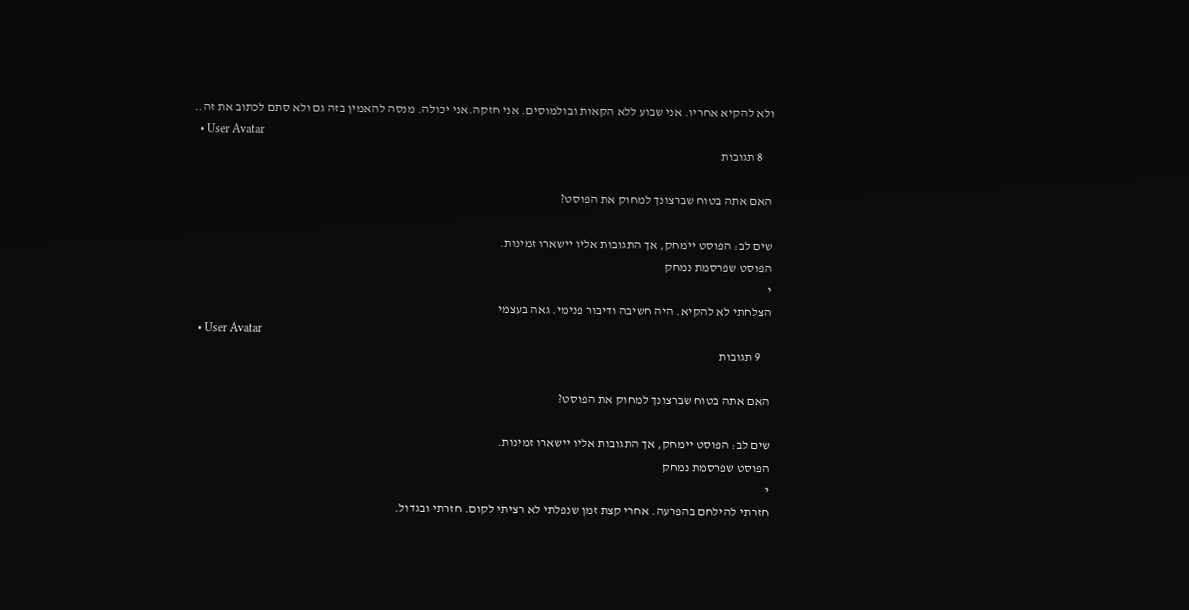ולא להקיא אחריו. אני שבוע ללא הקאות ובולמוסים. אני חזקה.אני יכולה. מנסה להאמין בזה גם ולא סתם לכתוב את זה..
  • User Avatar
    8 תגובות

האם אתה בטוח שברצונך למחוק את הפוסט?

שים לב: הפוסט יימחק, אך התגובות אליו יישארו זמינות.
הפוסט שפרסמת נמחק
י
הצלחתי לא להקיא. היה חשיבה ודיבור פנימי. גאה בעצמי
  • User Avatar
    9 תגובות

האם אתה בטוח שברצונך למחוק את הפוסט?

שים לב: הפוסט יימחק, אך התגובות אליו יישארו זמינות.
הפוסט שפרסמת נמחק
י
חזרתי להילחם בהפרעה. אחרי קצת זמן שנפלתי לא רציתי לקום. חזרתי ובגדול.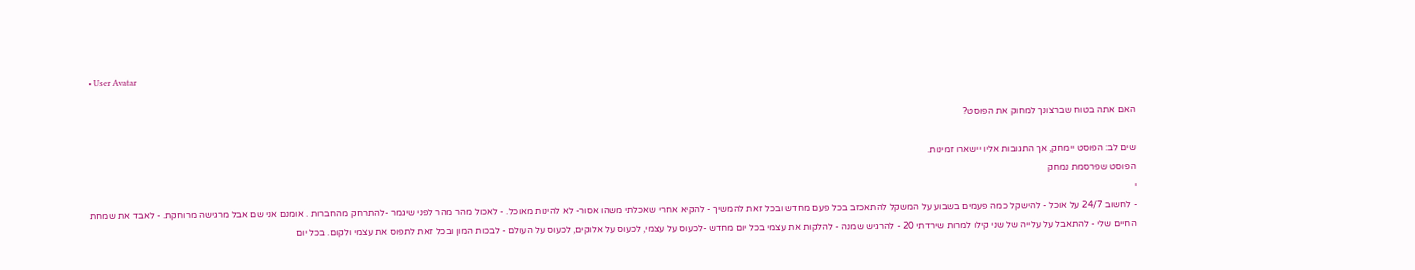• User Avatar

האם אתה בטוח שברצונך למחוק את הפוסט?

שים לב: הפוסט יימחק, אך התגובות אליו יישארו זמינות.
הפוסט שפרסמת נמחק
י
- לחשוב 24/7 על אוכל - להישקל כמה פעמים בשבוע על המשקל להתאכזב בכל פעם מחדש ובכל זאת להמשיך - להקיא אחרי שאכלתי משהו אסור- לא להינות מאוכל. - לאכול מהר מהר לפני שיגמר -להתרחק מהחברות . אומנם אני שם אבל מרגישה מרוחקת. - לאבד את שמחת החיים שלי - להתאבל על עלייה של שני קילו למרות שירדתי 20 - להרגיש שמנה - להלקות את עצמי בכל יום מחדש -לכעוס על עצמי, לכעוס על אלוקים, לכעוס על העולם - לבכות המון ובכל זאת לתפוס את עצמי ולקום. בכל יום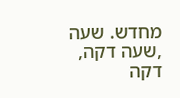מחדש. שעה ,שעה דקה, דקה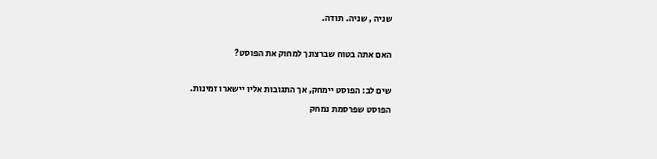שניה , שניה. תודה.

האם אתה בטוח שברצונך למחוק את הפוסט?

שים לב: הפוסט יימחק, אך התגובות אליו יישארו זמינות.
הפוסט שפרסמת נמחק